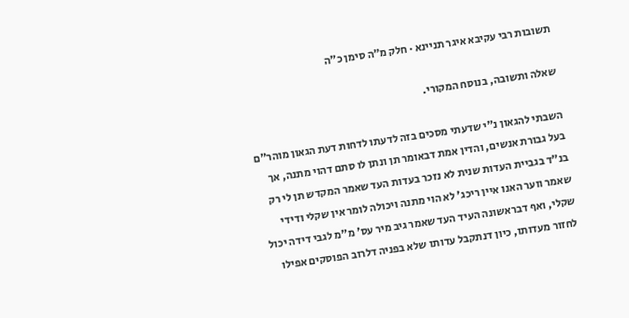תשובות רבי עקיבא איגר תניינא · חלק מ״ה סימן כ״ה

שאלה ותשובה, בנוסח המקורי.

השבתי להגאון נ"י שדעתי מסכים בזה לדעתו לדחות דעת הגאון מוהר"ם בעל גבורת אנשים, והדין אמת דבאומר תן ונתן לו סתם דהוי מתנה, אך בנ"ד בגביית העדות שנית לא נזכר בעדות העד שאמר המקדש תן לי רק שאמר ווער האנו איין ריכג' לא הוי מתנה ויכולה לומר אין שקלי ודידי שקלי, ואף דבראשונה העיד העד שאמר גיב מיר עס' מ"מ לגבי דידה יכול לחזור מעדותו, כיון דנתקבל עדותו שלא בפניה דלרוב הפוסקים אפילו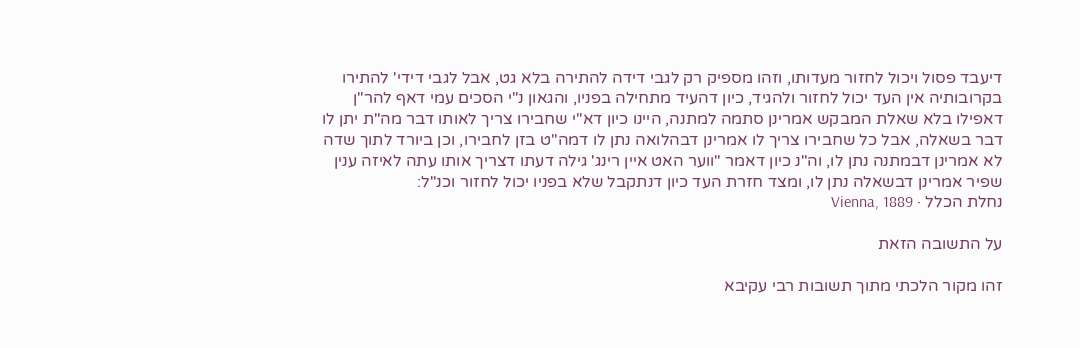דיעבד פסול ויכול לחזור מעדותו, וזהו מספיק רק לגבי דידה להתירה בלא גט, אבל לגבי דידי' להתירו בקרובותיה אין העד יכול לחזור ולהגיד, כיון דהעיד מתחילה בפניו, והגאון נ"י הסכים עמי דאף להר"ן דאפילו בלא שאלת המבקש אמרינן סתמה למתנה, היינו כיון דא"י שחבירו צריך לאותו דבר מה"ת יתן לו דבר בשאלה, אבל כל שחבירו צריך לו אמרינן דבהלואה נתן לו דמה"ט בזן לחבירו, וכן ביורד לתוך שדה לא אמרינן דבמתנה נתן לו, וה"נ כיון דאמר "ווער האט איין רינג' גילה דעתו דצריך אותו עתה לאיזה ענין שפיר אמרינן דבשאלה נתן לו, ומצד חזרת העד כיון דנתקבל שלא בפניו יכול לחזור וכנ"ל:
נחלת הכלל · Vienna, 1889

על התשובה הזאת

זהו מקור הלכתי מתוך תשובות רבי עקיבא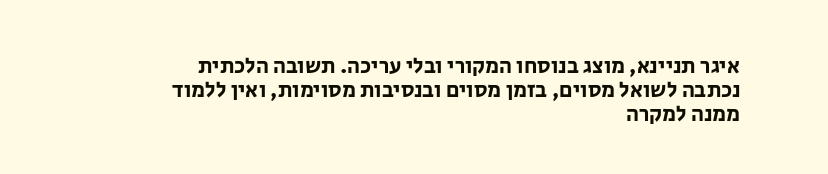איגר תניינא, מוצג בנוסחו המקורי ובלי עריכה. תשובה הלכתית נכתבה לשואל מסוים, בזמן מסוים ובנסיבות מסוימות, ואין ללמוד ממנה למקרה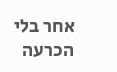אחר בלי הכרעה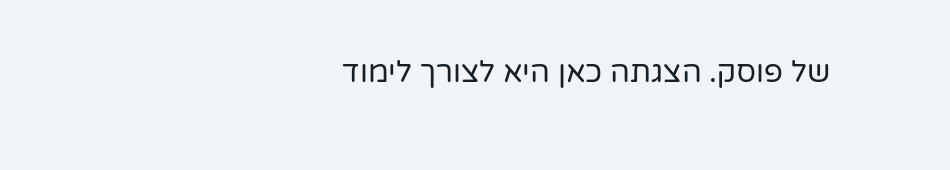של פוסק. הצגתה כאן היא לצורך לימוד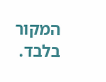המקור בלבד.